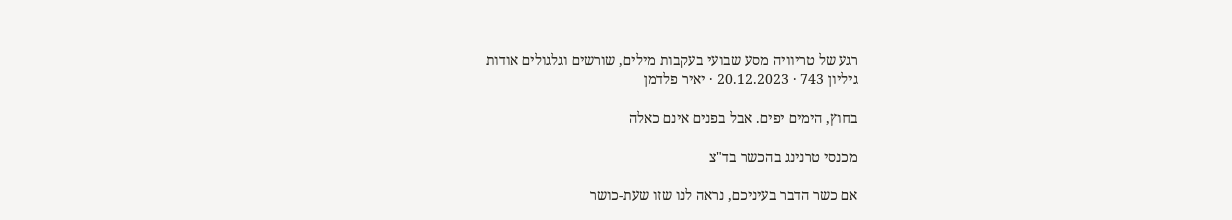רגע של טריוויה מסע שבועי בעקבות מילים, שורשים וגלגולים אודות
גיליון 743 · 20.12.2023 · יאיר פלדמן

בחוץ, הימים יפים. אבל בפנים אינם כאלה

מכנסי טרנינג בהכשר בד"צ

אם כשר הדבר בעיניכם, נראה לנו שזו שעת-כושר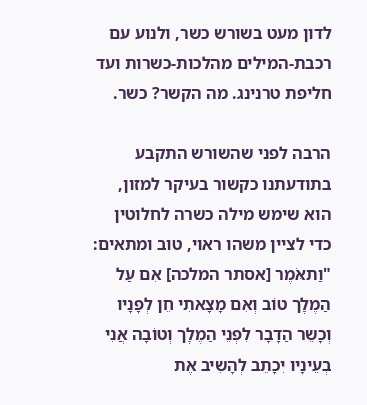לדון מעט בשורש כשר, ולנוע עם רכבת-המילים מהלכות-כשרות ועד חליפת טרנינג. מה הקשר? כשר.

הרבה לפני שהשורש התקבע בתודעתנו כקשור בעיקר למזון, הוא שימש מילה כשרה לחלוטין כדי לציין משהו ראוי, טוב ומתאים: "וַתאֹּמֶר [אסתר המלכה] אִם עַל הַמֶלְֶך טוֹב וְאִם מָצָאתִי חֵן לְפָנָיו וְכָשֵר הַדָבָר לִפְנֵי הַמֶלְֶך וְטוֹבָה אֲנִי בְעֵינָיו יִכָתֵב לְהָשִיב אֶת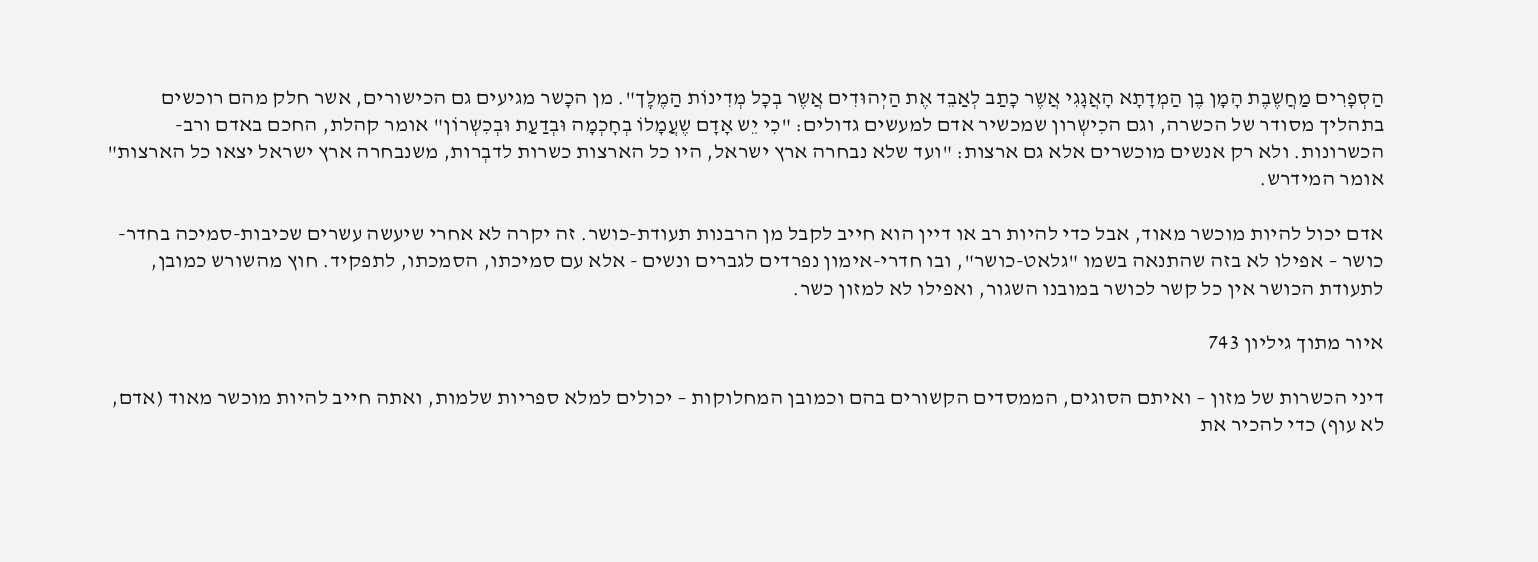הַסְפָרִים מַחֲשֶבֶת הָמָן בֶן הַמְדָתָא הָאֲגָגִי אֲשֶר כָתַב לְאַבֵד אֶת הַיְהוּדִים אֲשֶר בְכָל מְדִינוֹת הַמֶלְֶך". מן הכָשר מגיעים גם הכישורים, אשר חלק מהם רוכשים בתהליך מסודר של הכשרה, וגם הכִישְרון שמכשיר אדם למעשים גדולים: "כִי יֵש אָדָם שֶעֲמָלוֹ בְחָכְמָה וּבְדַעַת וּבְכִשְרוֹן" אומר קהלת, החכם באדם ורב-הכשרונות. ולא רק אנשים מוכשרים אלא גם ארצות: "ועד שלא נבחרה ארץ ישראל, היו כל הארצות כשרות לדבְרות, משנבחרה ארץ ישראל יצאו כל הארצות" אומר המידרש.

אדם יכול להיות מוכשר מאוד, אבל כדי להיות רב או דיין הוא חייב לקבל מן הרבנות תעודת-כושר. זה יקרה לא אחרי שיעשה עשרים שכיבות-סמיכה בחדר-כושר – אפילו לא בזה שהתנאה בשמו "גלאט-כושר", ובו חדרי-אימון נפרדים לגברים ונשים - אלא עם סמיכתו, הסמכתו, לתפקיד. חוץ מהשורש כמובן, לתעודת הכושר אין כל קשר לכושר במובנו השגור, ואפילו לא למזון כשר.

איור מתוך גיליון 743

דיני הכשרות של מזון – ואיתם הסוגים, הממסדים הקשורים בהם וכמובן המחלוקות – יכולים למלא ספריות שלמות, ואתה חייב להיות מוכשר מאוד (אדם, לא עוף) כדי להכיר את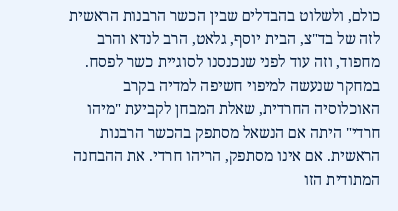כולם, ולשלוט בהבדלים שבין הכשר הרבנות הראשית לזה של בד"צ, הבית יוסף, גלאט, הרב לנדא והרב מחפוד, וזה עוד לפני שנכנסנו לסוגיית כשר לפסח. במחקר שנעשה למיפוי חשיפה למדיה בקרב האוכלוסיה החרדית, שאלת המבחן לקביעת "מיהו חרדי" היתה אם הנשאל מסתפק בהכשר הרבנות הראשית. אם אינו מסתפק, הריהו חרדי. את ההבחנה המתודית הזו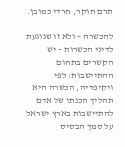תרם חוקר, חרדי כמובן.

להכשרה – ולא זו שנוגעת לדיני הכשרות – יש הקשרים בתחום ההתיישבות: לפי ויקיפדיה, הכשרה היא תהליך הכנתו של אדם להתיישבות בארץ ישראל על סמך הבסיס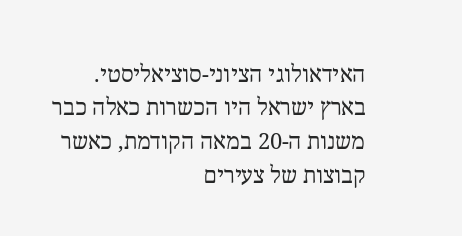האידאולוגי הציוני-סוציאליסטי. בארץ ישראל היו הכשרות כאלה כבר משנות ה-20 במאה הקודמת, כאשר קבוצות של צעירים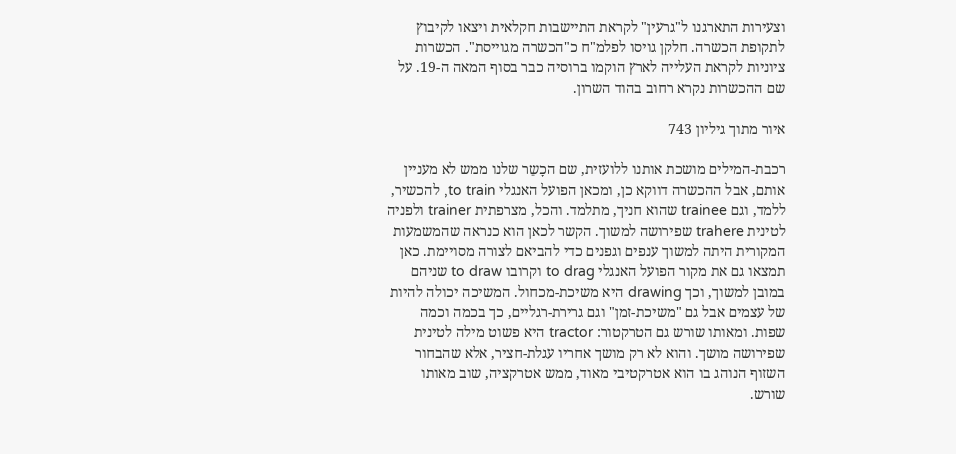וצעירות התארגנו ל"גרעין" לקראת התיישבות חקלאית ויצאו לקיבוץ לתקופת הכשרה. חלקן גויסו לפלמ"ח כ"הכשרה מגוייסת". הכשרות ציוניות לקראת העלייה לארץ הוקמו ברוסיה כבר בסוף המאה ה-19. על שם ההכשרות נקרא רחוב בהוד השרון.

איור מתוך גיליון 743

רכבת-המילים מושכת אותנו ללועזית, שם הכָשֵר שלנו ממש לא מעניין אותם, אבל ההכשרה דווקא כן, ומכאן הפועל האנגלי to train, להכשיר, ללמד, וגם trainee שהוא חניך, מתלמד. והכל, מצרפתית trainer ולפניה לטינית trahere שפירושה למשוך. הקשר לכאן הוא כנראה שהמשמעות המקורית היתה למשוך ענפים וגפנים כדי להביאם לצורה מסויימת. כאן תמצאו גם את מקור הפועל האנגלי to drag וקרובו to draw שניהם במובן למשוך, וכך drawing היא משיכת-מכחול. המשיכה יכולה להיות של עצמים אבל גם "משיכת-זמן" וגם גרירת-רגליים, כך בכמה וכמה שפות. ומאותו שורש גם הטרקטור: tractor היא פשוט מילה לטינית שפירושה מושך. והוא לא רק מושך אחריו עגלת-חציר, אלא שהבחור השזוף הנוהג בו הוא אטרקטיבי מאוד, ממש אטרקציה, שוב מאותו שורש.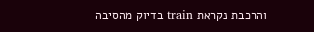והרכבת נקראת train בדיוק מהסיבה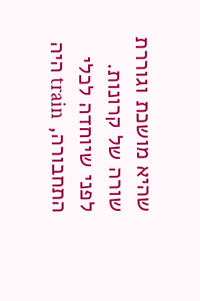שהיא מושכת וגוררת שורה של קרונות. לפני שיוחדה לכלי התחבורה, train היה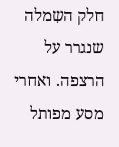חלק השִמלה שנגרר על הרצפה. ואחרי מסע מפותל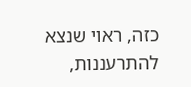כזה, ראוי שנצא להתרעננות,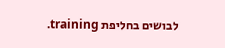לבושים בחליפת training.